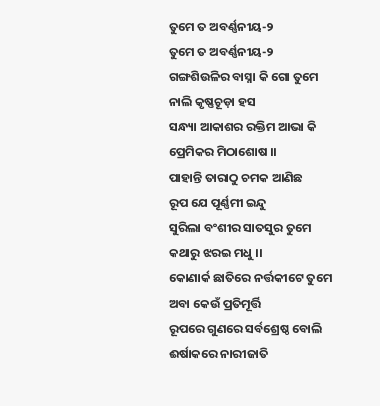ତୁମେ ତ ଅବର୍ଣ୍ଣନୀୟ-୨
ତୁମେ ତ ଅବର୍ଣ୍ଣନୀୟ-୨
ଗଙ୍ଗଶିଉଳିର ବାସ୍ନା କି ଗୋ ତୁମେ
ନାଲି କୃଷ୍ଣଚୂଡ଼ା ହସ
ସନ୍ଧ୍ୟା ଆକାଶର ରକ୍ତିମ ଆଭା କି
ପ୍ରେମିକର ମିଠାଶୋଷ ।।
ପାହାନ୍ତି ତାରାଠୁ ଚମକ ଆଣିଛ
ରୂପ ଯେ ପୂର୍ଣ୍ଣମୀ ଇନ୍ଦୁ
ସୁରିଲା ବଂଶୀର ସାତସୁର ତୁମେ
କଥାରୁ ଝରଇ ମଧୁ ।।
କୋଣାର୍କ ଛାତିରେ ନର୍ତ୍ତକୀଟେ ତୁମେ
ଅବା କେଉଁ ପ୍ରତିମୂର୍ତ୍ତି
ରୂପରେ ଗୁଣରେ ସର୍ବଶ୍ରେଷ୍ଠ ବୋଲି
ଈର୍ଷାକରେ ନାରୀଜାତି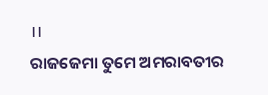।।
ରାଜଜେମା ତୁମେ ଅମରାବତୀର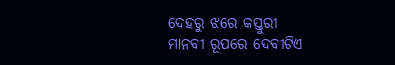ଦେହରୁ ଝରେ କସ୍ତୁରୀ
ମାନବୀ ରୂପରେ ଦେବୀଟିଏ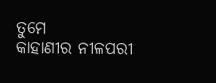ତୁମେ
କାହାଣୀର ନୀଳପରୀ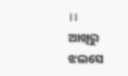।।
ଆଖିରୁ ଝଲସେ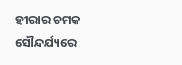ହୀରାର ଚମକ
ସୌନ୍ଦର୍ଯ୍ୟରେ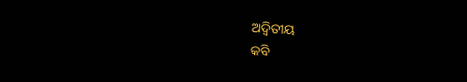ଅଦ୍ୱିତୀୟ
କବି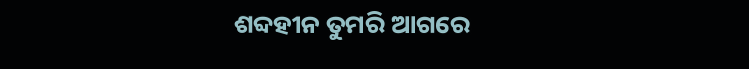ଶବ୍ଦହୀନ ତୁମରି ଆଗରେ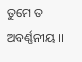ତୁମେ ତ ଅବର୍ଣ୍ଣନୀୟ ।।